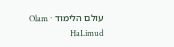עולם הלימוד · Olam HaLimud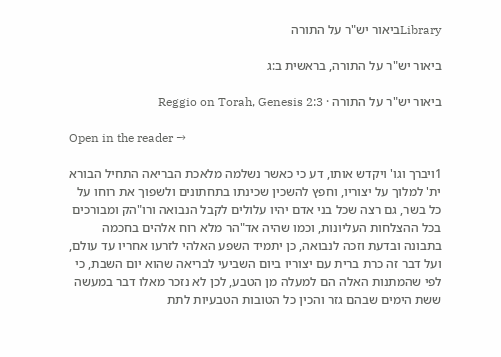Libraryביאור יש"ר על התורה

ביאור יש"ר על התורה, בראשית ב:ג

ביאור יש"ר על התורה · Reggio on Torah, Genesis 2:3

Open in the reader →

1ויברך וגו' ויקדש אותו, דע כי כאשר נשלמה מלאכת הבריאה התחיל הבורא ית' למלוך על יצוריו, וחפץ להשכין שכינתו בתחתונים ולשפוך את רוחו על כל בשר, גם רצה שכל בני אדם יהיו עלולים לקבל הנבואה ורו"הק ומבורכים בכל ההצלחות העליונות, וכמו שהיה אד"הר מלא רוח אלהים בחכמה בתבונה ובדעת וזכה לנבואה, כן יתמיד השפע האלהי לזרעו אחריו עד עולם, ועל דבר זה כרת ברית עם יצוריו ביום השביעי לבריאה שהוא יום השבת, כי לפי שהמתנות האלה הם למעלה מן הטבע, לכן לא נזכר מאלו דבר במעשה ששת הימים שבהם גזר והכין כל הטובות הטבעיות לתת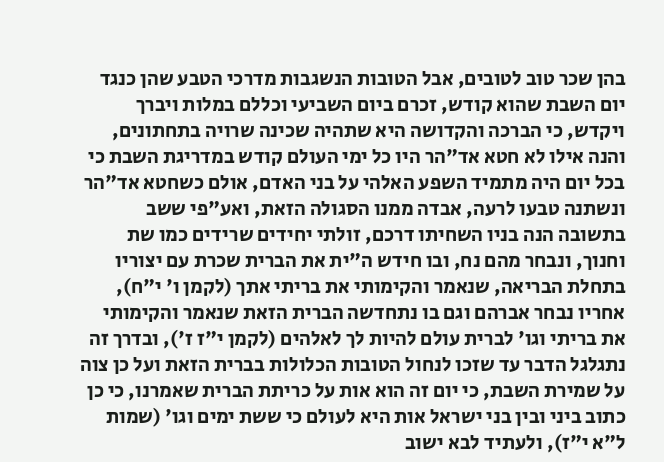בהן שכר טוב לטובים, אבל הטובות הנשגבות מדרכי הטבע שהן כנגד יום השבת שהוא קודש, זכרם ביום השביעי וכללם במלות ויברך ויקדש, כי הברכה והקדושה היא שתהיה שכינה שרויה בתחתונים, והנה אילו לא חטא אד"הר היו כל ימי העולם קודש במדריגת השבת כי בכל יום היה מתמיד השפע האלהי על בני האדם, אולם כשחטא אד"הר ונשתנה טבעו לרעה, אבדה ממנו הסגולה הזאת, ואע"פי ששב בתשובה הנה בניו השחיתו דרכם, זולתי יחידים שרידים כמו שת וחנוך, ונבחר מהם נח, ובו חידש ה"ית את הברית שכרת עם יצוריו בתחלת הבריאה, שנאמר והקימותי את בריתי אתך (לקמן ו' י"ח), אחריו נבחר אברהם וגם בו נתחדשה הברית הזאת שנאמר והקימותי את בריתי וגו' לברית עולם להיות לך לאלהים (לקמן י"ז ז'), ובדרך זה נתגלגל הדבר עד שזכו לנחול הטובות הכלולות בברית הזאת ועל כן צוה על שמירת השבת, כי יום זה הוא אות על כריתת הברית שאמרנו, כי כן כתוב ביני ובין בני ישראל אות היא לעולם כי ששת ימים וגו' (שמות ל"א י"ז), ולעתיד לבא ישוב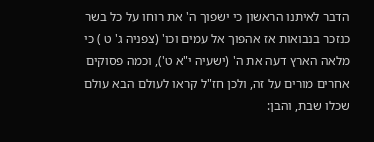הדבר לאיתנו הראשון כי ישפוך ה' את רוחו על כל בשר כנזכר בנבואות אז אהפוך אל עמים וכו' (צפניה ג' ט ) כי מלאה הארץ דעה את ה' (ישעיה י"א ט'), וכמה פסוקים אחרים מורים על זה, ולכן חז"ל קראו לעולם הבא עולם שכלו שבת, והבן: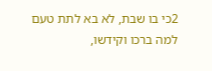2כי בו שבת, לא בא לתת טעם למה ברכו וקידשו,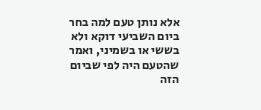אלא נותן טעם למה בחר ביום השביעי דוקא ולא בששי או בשמיני, ואמר שהטעם היה לפי שביום הזה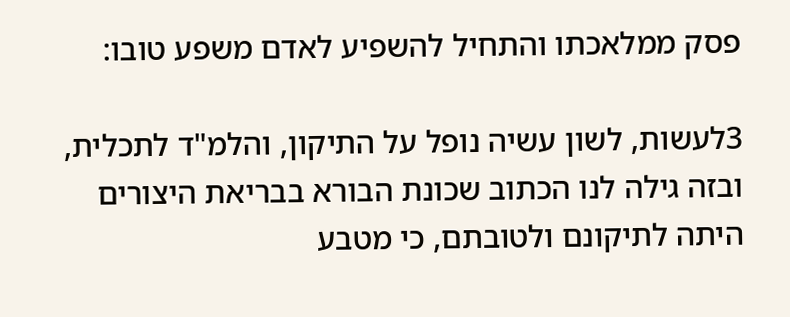פסק ממלאכתו והתחיל להשפיע לאדם משפע טובו:

3לעשות, לשון עשיה נופל על התיקון, והלמ"ד לתכלית, ובזה גילה לנו הכתוב שכונת הבורא בבריאת היצורים היתה לתיקונם ולטובתם, כי מטבע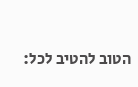הטוב להטיב לכל: